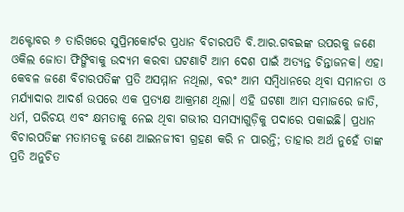ଅକ୍ଟୋବର ୬ ତାରିଖରେ ସୁପ୍ରିମକୋର୍ଟର ପ୍ରଧାନ ବିଚାରପତି ବି.ଆର.ଗବଇଙ୍କ ଉପରକୁ ଜଣେ ଓକିଲ ଜୋତା ଫିଙ୍ଗିବାକୁ ଉଦ୍ୟମ କରବା ଘଟଣାଟି ଆମ ଦେଶ ପାଇଁ ଅତ୍ୟନ୍ତ ଚିନ୍ତାଜନକ। ଏହା କେବଳ ଜଣେ ବିଚାରପତିଙ୍କ ପ୍ରତି ଅସମ୍ମାନ ନଥିଲା, ବରଂ ଆମ ସମ୍ବିଧାନରେ ଥିବା ସମାନତା ଓ ମର୍ଯ୍ୟାଦାର ଆଦର୍ଶ ଉପରେ ଏକ ପ୍ରତ୍ୟକ୍ଷ ଆକ୍ରମଣ ଥିଲା। ଏହି ଘଟଣା ଆମ ସମାଜରେ ଜାତି, ଧର୍ମ, ପରିଚୟ ଏବଂ କ୍ଷମତାକୁ ନେଇ ଥିବା ଗଭୀର ସମସ୍ୟାଗୁଡ଼ିକୁ ପଦାରେ ପକାଇଛି। ପ୍ରଧାନ ବିଚାରପତିଙ୍କ ମତାମତକୁ ଜଣେ ଆଇନଜୀବୀ ଗ୍ରହଣ କରି ନ ପାରନ୍ତି; ତାହାର ଅର୍ଥ ନୁହେଁ ତାଙ୍କ ପ୍ରତି ଅନୁଚିତ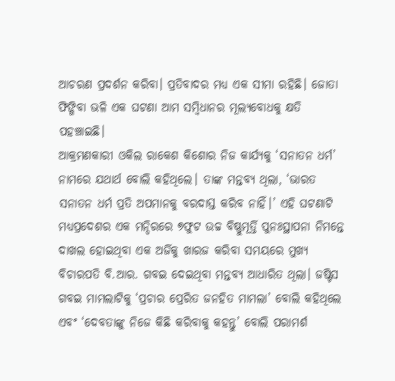ଆଚରଣ ପ୍ରଦର୍ଶନ କରିବା। ପ୍ରତିବାଦର ମଧ୍ୟ ଏକ ସୀମା ରହିଛି। ଜୋତା ଫିଙ୍ଗିବା ଭଳି ଏକ ଘଟଣା ଆମ ସମ୍ବିଧାନର ମୂଲ୍ୟବୋଧକୁ କ୍ଷତି ପହଞ୍ଚାଇଛି।
ଆକ୍ରମଣକାରୀ ଓକିଲ ରାକେଶ କିଶୋର ନିଜ କାର୍ଯ୍ୟକୁ ‘ସନାତନ ଧର୍ମ’ ନାମରେ ଯଥାର୍ଥ ବୋଲି କହିଥିଲେ। ତାଙ୍କ ମନ୍ତବ୍ୟ ଥିଲା, ‘ଭାରତ ସନାତନ ଧର୍ମ ପ୍ରତି ଅପମାନକୁ ବରଦାସ୍ତ କରିବ ନାହିଁ।’ ଏହି ଘଟଣାଟି ମଧ୍ୟପ୍ରଦେଶର ଏକ ମନ୍ଦିରରେ ୭ଫୁଟ ଉଚ୍ଚ ବିଷ୍ଣୁମୂର୍ତ୍ତି ପୁନଃସ୍ଥାପନା ନିମନ୍ତେ ଦାଖଲ ହୋଇଥିବା ଏକ ଅର୍ଜିକୁ ଖାରଜ କରିବା ସମୟରେ ମୁଖ୍ୟ ବିଚାରପତି ବି.ଆର. ଗବଇ ଦେଇଥିବା ମନ୍ତବ୍ୟ ଆଧାରିତ ଥିଲା। ଜଷ୍ଟିସ ଗବଇ ମାମଲାଟିକୁ ‘ପ୍ରଚାର ପ୍ରେରିତ ଜନହିତ ମାମଲା’ ବୋଲି କହିଥିଲେ ଏବଂ ‘ଦେବତାଙ୍କୁ ନିଜେ କିଛି କରିବାକୁ କହନ୍ତୁ’ ବୋଲି ପରାମର୍ଶ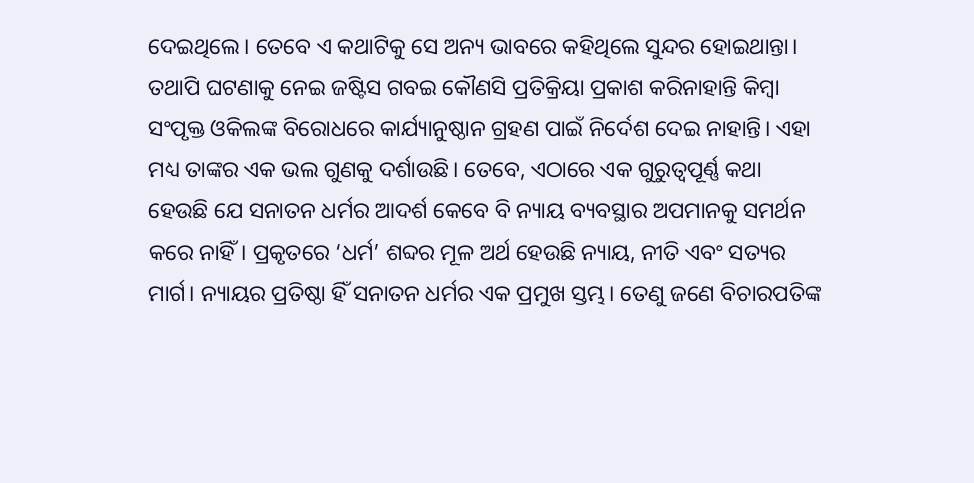ଦେଇଥିଲେ। ତେବେ ଏ କଥାଟିକୁ ସେ ଅନ୍ୟ ଭାବରେ କହିଥିଲେ ସୁନ୍ଦର ହୋଇଥାନ୍ତା। ତଥାପି ଘଟଣାକୁ ନେଇ ଜଷ୍ଟିସ ଗବଇ କୌଣସି ପ୍ରତିକ୍ରିୟା ପ୍ରକାଶ କରିନାହାନ୍ତି କିମ୍ବା ସଂପୃକ୍ତ ଓକିଲଙ୍କ ବିରୋଧରେ କାର୍ଯ୍ୟାନୁଷ୍ଠାନ ଗ୍ରହଣ ପାଇଁ ନିର୍ଦେଶ ଦେଇ ନାହାନ୍ତି। ଏହା ମଧ୍ୟ ତାଙ୍କର ଏକ ଭଲ ଗୁଣକୁ ଦର୍ଶାଉଛି। ତେବେ, ଏଠାରେ ଏକ ଗୁରୁତ୍ବପୂର୍ଣ୍ଣ କଥା ହେଉଛି ଯେ ସନାତନ ଧର୍ମର ଆଦର୍ଶ କେବେ ବି ନ୍ୟାୟ ବ୍ୟବସ୍ଥାର ଅପମାନକୁ ସମର୍ଥନ କରେ ନାହିଁ। ପ୍ରକୃତରେ ‘ଧର୍ମ’ ଶବ୍ଦର ମୂଳ ଅର୍ଥ ହେଉଛି ନ୍ୟାୟ, ନୀତି ଏବଂ ସତ୍ୟର ମାର୍ଗ। ନ୍ୟାୟର ପ୍ରତିଷ୍ଠା ହିଁ ସନାତନ ଧର୍ମର ଏକ ପ୍ରମୁଖ ସ୍ତମ୍ଭ। ତେଣୁ ଜଣେ ବିଚାରପତିଙ୍କ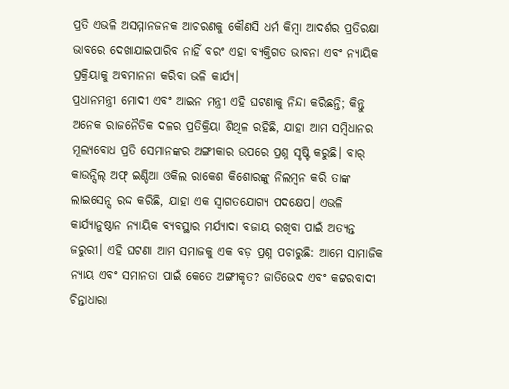ପ୍ରତି ଏଭଳି ଅସମ୍ମାନଜନକ ଆଚରଣକୁ କୌଣସି ଧର୍ମ କିମ୍ବା ଆଦର୍ଶର ପ୍ରତିରକ୍ଷା ଭାବରେ ଦେଖାଯାଇପାରିବ ନାହିଁ ବରଂ ଏହା ବ୍ୟକ୍ତିଗତ ଭାବନା ଏବଂ ନ୍ୟାୟିକ ପ୍ରକ୍ରିୟାକୁ ଅବମାନନା କରିବା ଭଳି କାର୍ଯ୍ୟ।
ପ୍ରଧାନମନ୍ତ୍ରୀ ମୋଦୀ ଏବଂ ଆଇନ ମନ୍ତ୍ରୀ ଏହି ଘଟଣାକୁ ନିନ୍ଦା କରିଛନ୍ତି; କିନ୍ତୁ ଅନେକ ରାଜନୈତିକ ଦଳର ପ୍ରତିକ୍ରିୟା ଶିଥିଳ ରହିଛି, ଯାହା ଆମ ସମ୍ବିଧାନର ମୂଲ୍ୟବୋଧ ପ୍ରତି ସେମାନଙ୍କର ଅଙ୍ଗୀକାର ଉପରେ ପ୍ରଶ୍ନ ସୃଷ୍ଟି କରୁଛି। ବାର୍ କାଉନ୍ସିଲ୍ ଅଫ୍ ଇଣ୍ଡିଆ ଓକିଲ ରାକେଶ କିଶୋରଙ୍କୁ ନିଲମ୍ବନ କରି ତାଙ୍କ ଲାଇସେନ୍ସ ରଦ୍ଦ କରିଛି, ଯାହା ଏକ ସ୍ବାଗତଯୋଗ୍ୟ ପଦକ୍ଷେପ। ଏଭଳି କାର୍ଯ୍ୟାନୁଷ୍ଠାନ ନ୍ୟାୟିକ ବ୍ୟବସ୍ଥାର ମର୍ଯ୍ୟାଦା ବଜାୟ ରଖିବା ପାଇଁ ଅତ୍ୟନ୍ତ ଜରୁରୀ। ଏହି ଘଟଣା ଆମ ସମାଜକୁ ଏକ ବଡ଼ ପ୍ରଶ୍ନ ପଚାରୁଛି: ଆମେ ସାମାଜିକ ନ୍ୟାୟ ଏବଂ ସମାନତା ପାଇଁ କେତେ ଅଙ୍ଗୀକୃତ? ଜାତିଭେଦ ଏବଂ କଟ୍ଟରବାଦୀ ଚିନ୍ତାଧାରା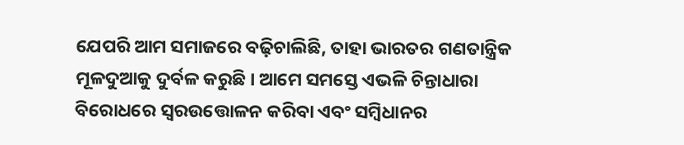ଯେପରି ଆମ ସମାଜରେ ବଢ଼ିଚାଲିଛି, ତାହା ଭାରତର ଗଣତାନ୍ତ୍ରିକ ମୂଳଦୁଆକୁ ଦୁର୍ବଳ କରୁଛି। ଆମେ ସମସ୍ତେ ଏଭଳି ଚିନ୍ତାଧାରା ବିରୋଧରେ ସ୍ବରଉତ୍ତୋଳନ କରିବା ଏବଂ ସମ୍ବିଧାନର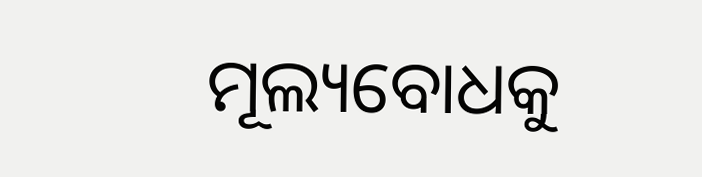ମୂଲ୍ୟବୋଧକୁ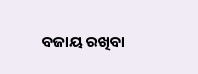ବଜାୟ ରଖିବା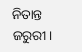ନିତାନ୍ତ ଜରୁରୀ।